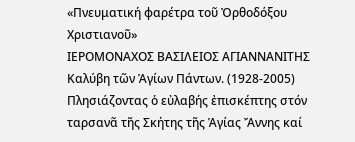«Πνευματική φαρέτρα τοῦ Ὀρθοδόξου Χριστιανοῦ»
ΙΕΡΟΜΟΝΑΧΟΣ ΒΑΣΙΛΕΙΟΣ ΑΓΙΑΝΝΑΝΙΤΗΣ
Καλύβη τῶν Ἁγίων Πάντων. (1928-2005)
Πλησιάζοντας ὁ εὐλαβής ἐπισκέπτης στόν ταρσανᾶ τῆς Σκήτης τῆς Ἁγίας Ἄννης καί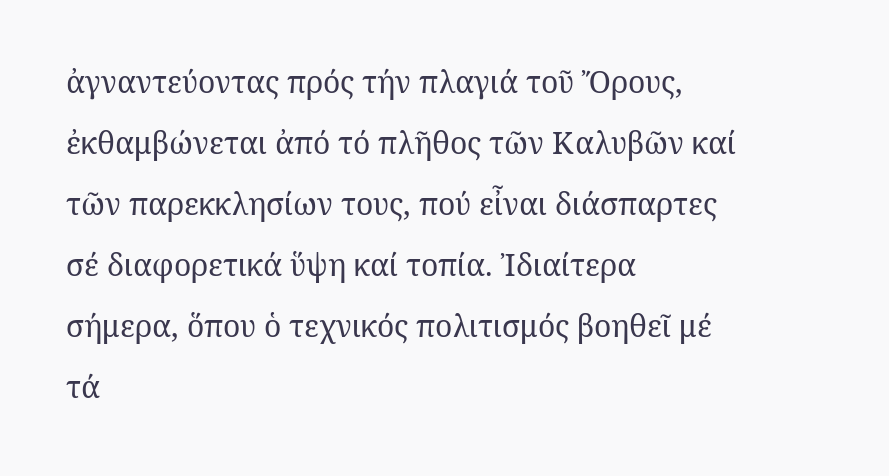ἀγναντεύοντας πρός τήν πλαγιά τοῦ Ὄρους, ἐκθαμβώνεται ἀπό τό πλῆθος τῶν Καλυβῶν καί τῶν παρεκκλησίων τους, πού εἶναι διάσπαρτες σέ διαφορετικά ὕψη καί τοπία. Ἰδιαίτερα σήμερα, ὅπου ὁ τεχνικός πολιτισμός βοηθεῖ μέ τά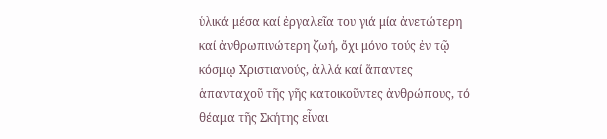ὑλικά μέσα καί ἐργαλεῖα του γιά μία ἀνετώτερη καί ἀνθρωπινώτερη ζωή, ὄχι μόνο τούς ἐν τῷ κόσμῳ Χριστιανούς, ἀλλά καί ἅπαντες ἁπανταχοῦ τῆς γῆς κατοικοῦντες ἀνθρώπους, τό θέαμα τῆς Σκήτης εἶναι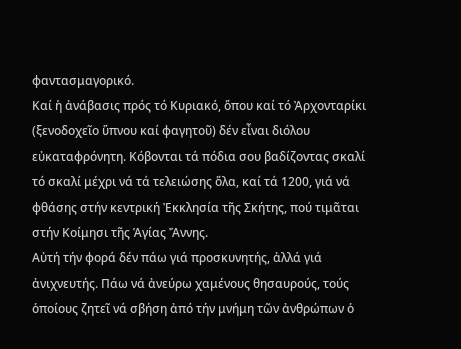φαντασμαγορικό.
Καί ἡ ἀνάβασις πρός τό Κυριακό, ὅπου καί τό Ἀρχονταρίκι (ξενοδοχεῖο ὕπνου καί φαγητοῦ) δέν εἶναι διόλου εὐκαταφρόνητη. Κόβονται τά πόδια σου βαδίζοντας σκαλί τό σκαλί μέχρι νά τά τελειώσης ὅλα, καί τά 1200, γιά νά φθάσης στήν κεντρική Ἐκκλησία τῆς Σκήτης, πού τιμᾶται στήν Κοίμησι τῆς Ἁγίας Ἄννης.
Αὐτή τήν φορά δέν πάω γιά προσκυνητής, ἀλλά γιά ἀνιχνευτής. Πάω νά ἀνεύρω χαμένους θησαυρούς, τούς ὁποίους ζητεῖ νά σβήση ἀπό τήν μνήμη τῶν ἀνθρώπων ὁ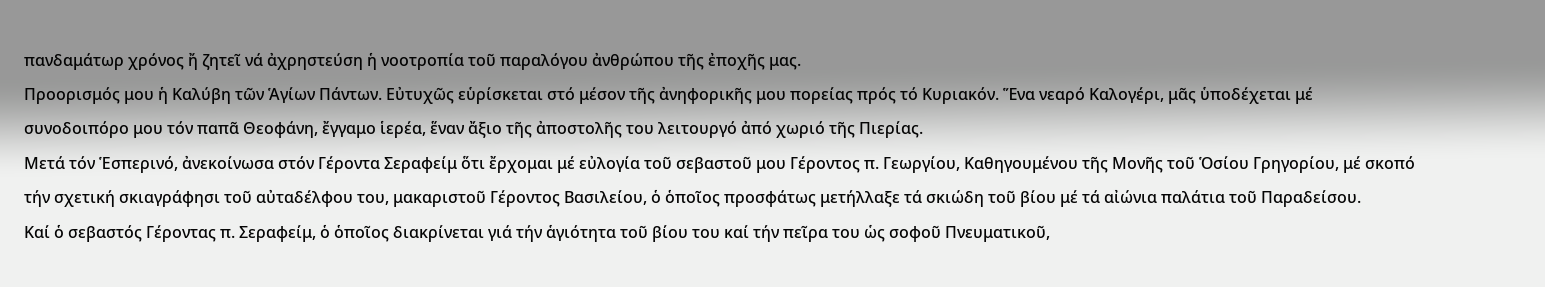πανδαμάτωρ χρόνος ἤ ζητεῖ νά ἀχρηστεύση ἡ νοοτροπία τοῦ παραλόγου ἀνθρώπου τῆς ἐποχῆς μας.
Προορισμός μου ἡ Καλύβη τῶν Ἁγίων Πάντων. Εὐτυχῶς εὑρίσκεται στό μέσον τῆς ἀνηφορικῆς μου πορείας πρός τό Κυριακόν. Ἕνα νεαρό Καλογέρι, μᾶς ὑποδέχεται μέ συνοδοιπόρο μου τόν παπᾶ Θεοφάνη, ἔγγαμο ἱερέα, ἕναν ἄξιο τῆς ἀποστολῆς του λειτουργό ἀπό χωριό τῆς Πιερίας.
Μετά τόν Ἑσπερινό, ἀνεκοίνωσα στόν Γέροντα Σεραφείμ ὅτι ἔρχομαι μέ εὐλογία τοῦ σεβαστοῦ μου Γέροντος π. Γεωργίου, Καθηγουμένου τῆς Μονῆς τοῦ Ὁσίου Γρηγορίου, μέ σκοπό τήν σχετική σκιαγράφησι τοῦ αὐταδέλφου του, μακαριστοῦ Γέροντος Βασιλείου, ὁ ὁποῖος προσφάτως μετήλλαξε τά σκιώδη τοῦ βίου μέ τά αἰώνια παλάτια τοῦ Παραδείσου.
Καί ὁ σεβαστός Γέροντας π. Σεραφείμ, ὁ ὁποῖος διακρίνεται γιά τήν ἁγιότητα τοῦ βίου του καί τήν πεῖρα του ὡς σοφοῦ Πνευματικοῦ,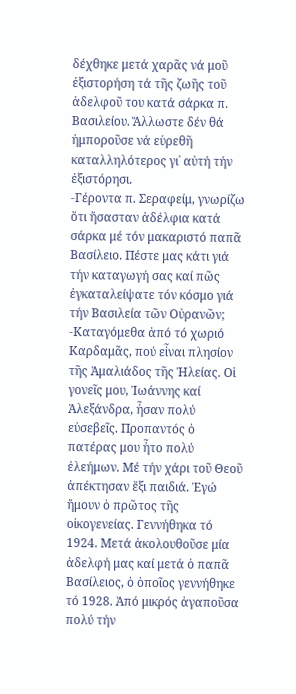δέχθηκε μετά χαρᾶς νά μοῦ ἐξιστορήση τά τῆς ζωῆς τοῦ ἀδελφοῦ του κατά σάρκα π. Βασιλείου. Ἄλλωστε δέν θά ἠμποροῦσε νά εὑρεθῆ καταλληλότερος γι᾿ αὐτή τήν ἐξιστόρησι.
-Γέροντα π. Σεραφείμ, γνωρίζω ὅτι ἤσασταν ἀδέλφια κατά σάρκα μέ τόν μακαριστό παπᾶ Βασίλειο. Πέστε μας κάτι γιά τήν καταγωγή σας καί πῶς ἐγκαταλείψατε τόν κόσμο γιά τήν Βασιλεία τῶν Οὐρανῶν;
-Καταγόμεθα ἀπό τό χωριό Καρδαμᾶς, πού εἶναι πλησίον τῆς Ἀμαλιάδος τῆς Ἠλείας. Οἱ γονεῖς μου, Ἰωάννης καί Ἀλεξάνδρα, ἦσαν πολύ εὐσεβεῖς. Προπαντός ὁ πατέρας μου ἦτο πολύ ἐλεήμων. Μέ τήν χάρι τοῦ Θεοῦ ἀπέκτησαν ἕξι παιδιά. Ἐγώ ἤμουν ὁ πρῶτος τῆς οἰκογενείας. Γεννήθηκα τό 1924. Μετά ἀκολουθοῦσε μία ἀδελφή μας καί μετά ὁ παπᾶ Βασίλειος, ὁ ὁποῖος γεννήθηκε τό 1928. Ἀπό μικρός ἀγαποῦσα πολύ τήν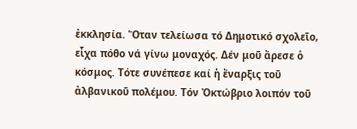ἐκκλησία. Ὅταν τελείωσα τό Δημοτικό σχολεῖο, εἶχα πόθο νά γίνω μοναχός. Δέν μοῦ ἄρεσε ὁ κόσμος. Τότε συνέπεσε καί ἡ ἔναρξις τοῦ ἀλβανικοῦ πολέμου. Τόν Ὀκτώβριο λοιπόν τοῦ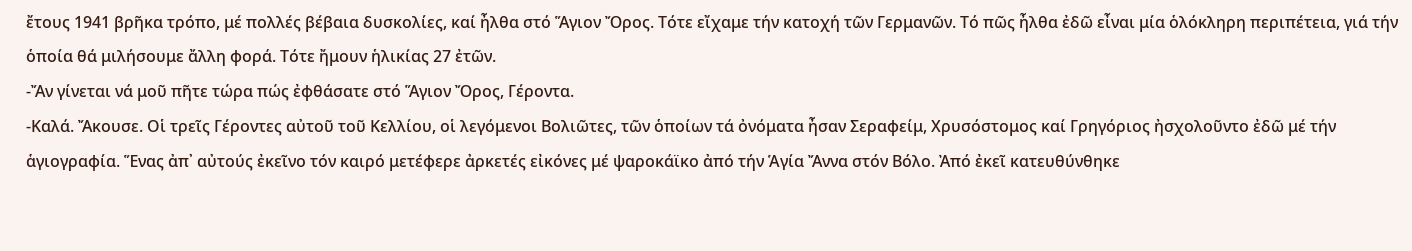ἔτους 1941 βρῆκα τρόπο, μέ πολλές βέβαια δυσκολίες, καί ἦλθα στό Ἅγιον Ὄρος. Τότε εἴχαμε τήν κατοχή τῶν Γερμανῶν. Τό πῶς ἦλθα ἐδῶ εἶναι μία ὁλόκληρη περιπέτεια, γιά τήν ὁποία θά μιλήσουμε ἄλλη φορά. Τότε ἤμουν ἡλικίας 27 ἐτῶν.
-Ἄν γίνεται νά μοῦ πῆτε τώρα πώς ἐφθάσατε στό Ἅγιον Ὄρος, Γέροντα.
-Καλά. Ἄκουσε. Οἱ τρεῖς Γέροντες αὐτοῦ τοῦ Κελλίου, οἱ λεγόμενοι Βολιῶτες, τῶν ὁποίων τά ὀνόματα ἦσαν Σεραφείμ, Χρυσόστομος καί Γρηγόριος ἠσχολοῦντο ἐδῶ μέ τήν ἁγιογραφία. Ἕνας ἀπ᾿ αὐτούς ἐκεῖνο τόν καιρό μετέφερε ἀρκετές εἰκόνες μέ ψαροκάϊκο ἀπό τήν Ἁγία Ἄννα στόν Βόλο. Ἀπό ἐκεῖ κατευθύνθηκε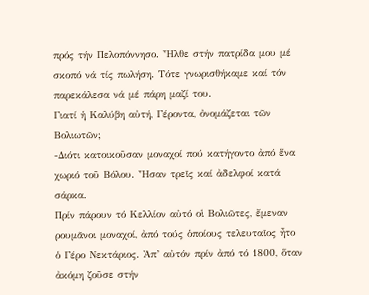πρός τήν Πελοπόννησο. Ἦλθε στήν πατρίδα μου μέ σκοπό νά τίς πωλήση. Τότε γνωρισθήκαμε καί τόν παρεκάλεσα νά μέ πάρη μαζί του.
Γιατί ἡ Καλύβη αὐτή, Γέροντα, ὀνομάζεται τῶν Βολιωτῶν;
-Διότι κατοικοῦσαν μοναχοί πού κατήγοντο ἀπό ἕνα χωριό τοῦ Βόλου. Ἦσαν τρεῖς καί ἀδελφοί κατά σάρκα.
Πρίν πάρουν τό Κελλίον αὐτό οἱ Βολιῶτες, ἔμεναν ρουμᾶνοι μοναχοί, ἀπό τούς ὁποίους τελευταῖος ἦτο ὁ Γέρο Νεκτάριος. Ἀπ’ αὐτόν πρίν ἀπό τό 1800, ὅταν ἀκόμη ζοῦσε στήν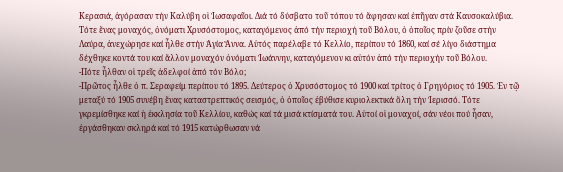Κερασιά, ἀγόρασαν τήν Καλύβη οἱ Ἰωσαφαῖοι. Διά τό δύσβατο τοῦ τόπου τό ἄφησαν καί ἐπῆγαν στά Καυσοκαλύβια. Τότε ἕνας μοναχός, ὀνόματι Χρυσόστομος, καταγόμενος ἀπό τήν περιοχή τοῦ Βόλου, ὁ ὁποῖος πρίν ζοῦσε στήν Λαύρα, ἀνεχώρησε καί ἦλθε στήν Ἁγία Ἄννα. Αὐτός παρέλαβε τό Κελλίο, περίπου τό 1860, καί σέ λίγο διάστημα δέχθηκε κοντά του καί ἄλλον μοναχόν ὀνόματι Ἰωάννην, καταγόμενον κι αὐτόν ἀπό τήν περιοχήν τοῦ Βόλου.
-Πότε ἦλθαν οἱ τρεῖς ἀδελφοί ἀπό τόν Βόλο;
-Πρῶτος ἦλθε ὁ π. Σεραφείμ περίπου τό 1895. Δεύτερος ὁ Χρυσόστομος τό 1900 καί τρίτος ὁ Γρηγόριος τό 1905. Ἐν τῷ μεταξύ τό 1905 συνέβη ἕνας καταστρεπτικός σεισμός, ὁ ὁποῖος ἐβύθισε κυριολεκτικά ὅλη τήν Ἱερισσό. Τότε γκρεμίσθηκε καί ἡ ἐκκλησία τοῦ Κελλίου, καθώς καί τά μισά κτίσματά του. Αὐτοί οἱ μοναχοί, σάν νέοι πού ἦσαν, ἐργάσθηκαν σκληρά καί τό 1915 κατώρθωσαν νά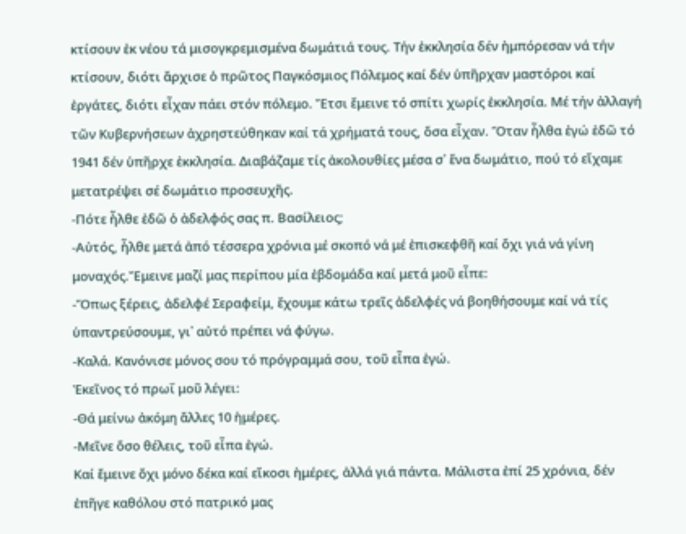κτίσουν ἐκ νέου τά μισογκρεμισμένα δωμάτιά τους. Τήν ἐκκλησία δέν ἠμπόρεσαν νά τήν κτίσουν, διότι ἄρχισε ὁ πρῶτος Παγκόσμιος Πόλεμος καί δέν ὑπῆρχαν μαστόροι καί ἐργάτες, διότι εἶχαν πάει στόν πόλεμο. Ἔτσι ἔμεινε τό σπίτι χωρίς ἐκκλησία. Μέ τήν ἀλλαγή τῶν Κυβερνήσεων ἀχρηστεύθηκαν καί τά χρήματά τους, ὅσα εἶχαν. Ὅταν ἦλθα ἐγώ ἐδῶ τό 1941 δέν ὑπῆρχε ἐκκλησία. Διαβάζαμε τίς ἀκολουθίες μέσα σ᾿ ἕνα δωμάτιο, πού τό εἴχαμε μετατρέψει σέ δωμάτιο προσευχῆς.
-Πότε ἦλθε ἐδῶ ὁ ἀδελφός σας π. Βασίλειος;
-Αὐτός, ἦλθε μετά ἀπό τέσσερα χρόνια μέ σκοπό νά μέ ἐπισκεφθῆ καί ὄχι γιά νά γίνη μοναχός.Ἔμεινε μαζί μας περίπου μία ἐβδομάδα καί μετά μοῦ εἶπε:
-Ὅπως ξέρεις, ἀδελφέ Σεραφείμ, ἔχουμε κάτω τρεῖς ἀδελφές νά βοηθήσουμε καί νά τίς ὑπαντρεύσουμε, γι᾿ αὐτό πρέπει νά φύγω.
-Καλά. Κανόνισε μόνος σου τό πρόγραμμά σου, τοῦ εἶπα ἐγώ.
Ἐκεῖνος τό πρωΐ μοῦ λέγει:
-Θά μείνω ἀκόμη ἄλλες 10 ἡμέρες.
-Μεῖνε ὅσο θέλεις, τοῦ εἶπα ἐγώ.
Καί ἔμεινε ὄχι μόνο δέκα καί εἴκοσι ἡμέρες, ἀλλά γιά πάντα. Μάλιστα ἐπί 25 χρόνια, δέν ἐπῆγε καθόλου στό πατρικό μας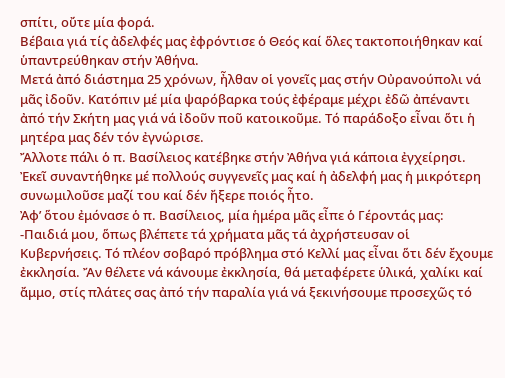σπίτι, οὔτε μία φορά.
Βέβαια γιά τίς ἀδελφές μας ἐφρόντισε ὁ Θεός καί ὅλες τακτοποιήθηκαν καί ὑπαντρεύθηκαν στήν Ἀθήνα.
Μετά ἀπό διάστημα 25 χρόνων, ἦλθαν οἱ γονεῖς μας στήν Οὐρανούπολι νά μᾶς ἰδοῦν. Κατόπιν μέ μία ψαρόβαρκα τούς ἐφέραμε μέχρι ἐδῶ ἀπέναντι ἀπό τήν Σκήτη μας γιά νά ἰδοῦν ποῦ κατοικοῦμε. Τό παράδοξο εἶναι ὅτι ἡ μητέρα μας δέν τόν ἐγνώρισε.
Ἄλλοτε πάλι ὁ π. Βασίλειος κατέβηκε στήν Ἀθήνα γιά κάποια ἐγχείρησι. Ἐκεῖ συναντήθηκε μέ πολλούς συγγενεῖς μας καί ἡ ἀδελφή μας ἡ μικρότερη συνωμιλοῦσε μαζί του καί δέν ἤξερε ποιός ἦτο.
Ἀφ’ ὅτου ἐμόνασε ὁ π. Βασίλειος, μία ἡμέρα μᾶς εἶπε ὁ Γέροντάς μας:
-Παιδιά μου, ὅπως βλέπετε τά χρήματα μᾶς τά ἀχρήστευσαν οἱ Κυβερνήσεις. Τό πλέον σοβαρό πρόβλημα στό Κελλί μας εἶναι ὅτι δέν ἔχουμε ἐκκλησία. Ἄν θέλετε νά κάνουμε ἐκκλησία, θά μεταφέρετε ὑλικά, χαλίκι καί ἄμμο, στίς πλάτες σας ἀπό τήν παραλία γιά νά ξεκινήσουμε προσεχῶς τό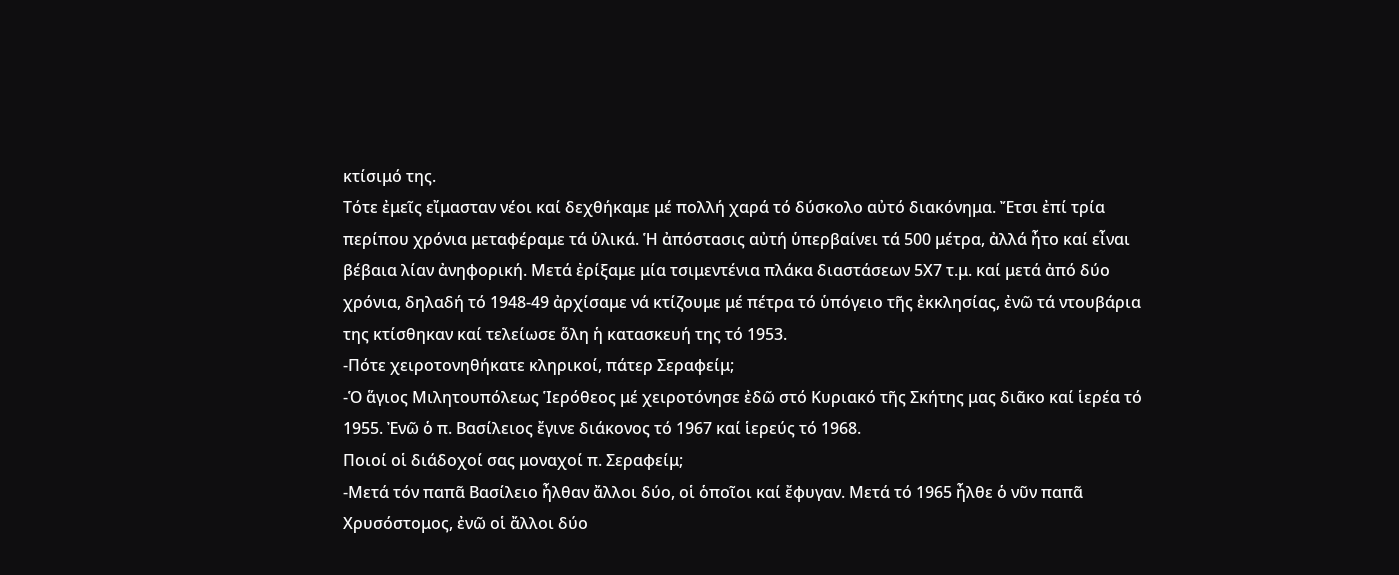κτίσιμό της.
Τότε ἐμεῖς εἴμασταν νέοι καί δεχθήκαμε μέ πολλή χαρά τό δύσκολο αὐτό διακόνημα. Ἔτσι ἐπί τρία περίπου χρόνια μεταφέραμε τά ὑλικά. Ἡ ἀπόστασις αὐτή ὑπερβαίνει τά 500 μέτρα, ἀλλά ἦτο καί εἶναι βέβαια λίαν ἀνηφορική. Μετά ἐρίξαμε μία τσιμεντένια πλάκα διαστάσεων 5Χ7 τ.μ. καί μετά ἀπό δύο χρόνια, δηλαδή τό 1948-49 ἀρχίσαμε νά κτίζουμε μέ πέτρα τό ὑπόγειο τῆς ἐκκλησίας, ἐνῶ τά ντουβάρια της κτίσθηκαν καί τελείωσε ὅλη ἡ κατασκευή της τό 1953.
-Πότε χειροτονηθήκατε κληρικοί, πάτερ Σεραφείμ;
-Ὁ ἅγιος Μιλητουπόλεως Ἱερόθεος μέ χειροτόνησε ἐδῶ στό Κυριακό τῆς Σκήτης μας διᾶκο καί ἱερέα τό 1955. Ἐνῶ ὁ π. Βασίλειος ἔγινε διάκονος τό 1967 καί ἱερεύς τό 1968.
Ποιοί οἱ διάδοχοί σας μοναχοί π. Σεραφείμ;
-Μετά τόν παπᾶ Βασίλειο ἦλθαν ἄλλοι δύο, οἱ ὁποῖοι καί ἔφυγαν. Μετά τό 1965 ἦλθε ὁ νῦν παπᾶ Χρυσόστομος, ἐνῶ οἱ ἄλλοι δύο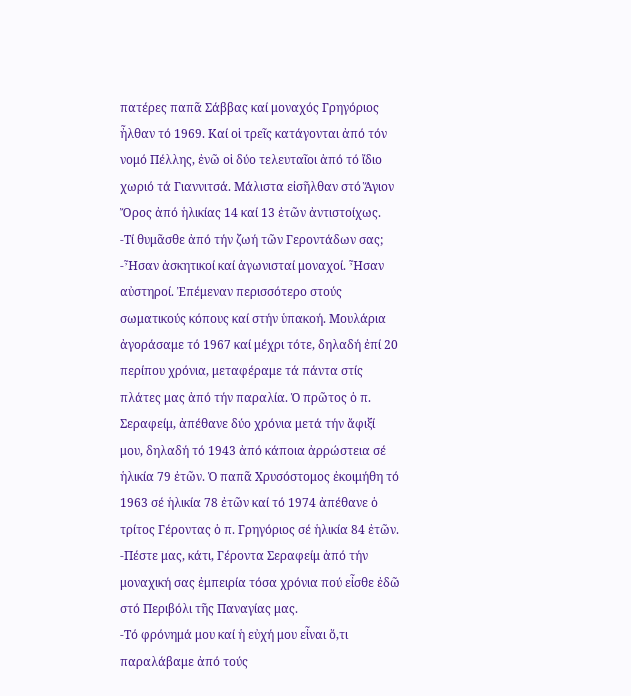πατέρες παπᾶ Σάββας καί μοναχός Γρηγόριος ἦλθαν τό 1969. Καί οἱ τρεῖς κατάγονται ἀπό τόν νομό Πέλλης, ἐνῶ οἱ δύο τελευταῖοι ἀπό τό ἴδιο χωριό τά Γιαννιτσά. Μάλιστα εἰσῆλθαν στό Ἅγιον Ὄρος ἀπό ἡλικίας 14 καί 13 ἐτῶν ἀντιστοίχως.
-Τί θυμᾶσθε ἀπό τήν ζωή τῶν Γεροντάδων σας;
-Ἦσαν ἀσκητικοί καί ἀγωνισταί μοναχοί. Ἦσαν αὐστηροί. Ἐπέμεναν περισσότερο στούς σωματικούς κόπους καί στήν ὑπακοή. Μουλάρια ἀγοράσαμε τό 1967 καί μέχρι τότε, δηλαδή ἐπί 20 περίπου χρόνια, μεταφέραμε τά πάντα στίς πλάτες μας ἀπό τήν παραλία. Ὁ πρῶτος ὁ π. Σεραφείμ, ἀπέθανε δύο χρόνια μετά τήν ἄφιξί μου, δηλαδή τό 1943 ἀπό κάποια ἀρρώστεια σέ ἡλικία 79 ἐτῶν. Ὁ παπᾶ Χρυσόστομος ἐκοιμήθη τό 1963 σέ ἡλικία 78 ἐτῶν καί τό 1974 ἀπέθανε ὁ τρίτος Γέροντας ὁ π. Γρηγόριος σέ ἡλικία 84 ἐτῶν.
-Πέστε μας, κάτι, Γέροντα Σεραφείμ ἀπό τήν μοναχική σας ἐμπειρία τόσα χρόνια πού εἶσθε ἐδῶ στό Περιβόλι τῆς Παναγίας μας.
-Τό φρόνημά μου καί ἡ εὐχή μου εἶναι ὅ,τι παραλάβαμε ἀπό τούς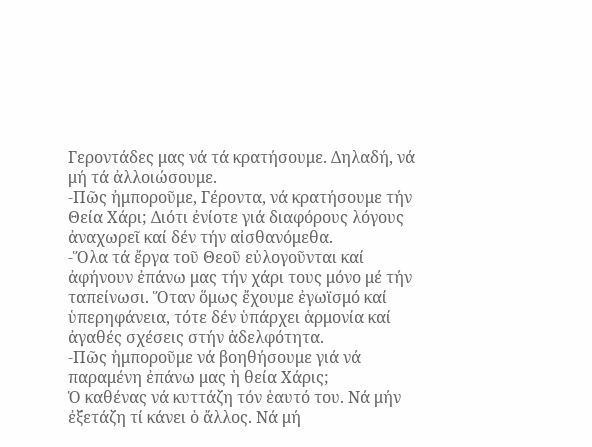Γεροντάδες μας νά τά κρατήσουμε. Δηλαδή, νά μή τά ἀλλοιώσουμε.
-Πῶς ἠμποροῦμε, Γέροντα, νά κρατήσουμε τήν Θεία Χάρι; Διότι ἐνίοτε γιά διαφόρους λόγους ἀναχωρεῖ καί δέν τήν αἰσθανόμεθα.
-Ὅλα τά ἔργα τοῦ Θεοῦ εὐλογοῦνται καί ἀφήνουν ἐπάνω μας τήν χάρι τους μόνο μέ τήν ταπείνωσι. Ὅταν ὅμως ἔχουμε ἐγωϊσμό καί ὑπερηφάνεια, τότε δέν ὑπάρχει ἁρμονία καί ἀγαθές σχέσεις στήν ἀδελφότητα.
-Πῶς ἠμποροῦμε νά βοηθήσουμε γιά νά παραμένη ἐπάνω μας ἡ θεία Χάρις;
Ὁ καθένας νά κυττάζη τόν ἑαυτό του. Νά μήν ἐξετάζη τί κάνει ὁ ἄλλος. Νά μή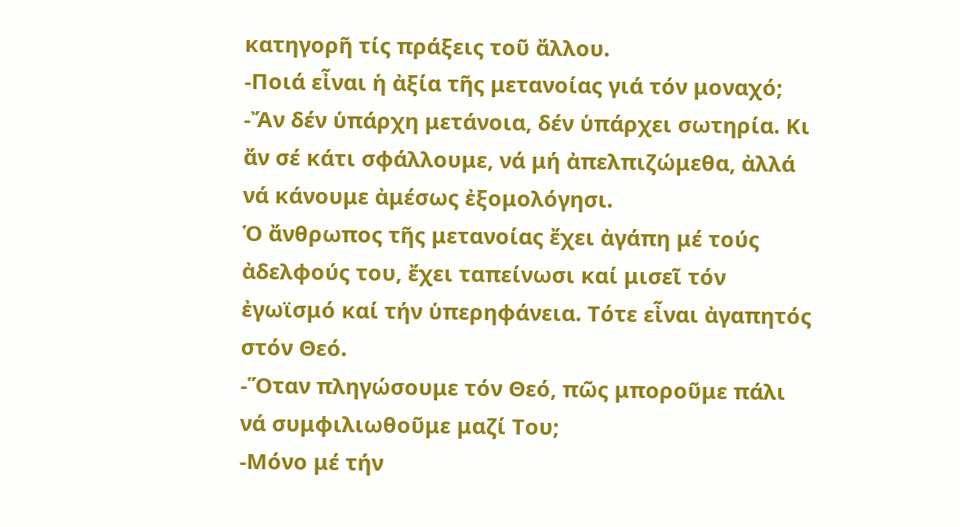κατηγορῆ τίς πράξεις τοῦ ἄλλου.
-Ποιά εἶναι ἡ ἀξία τῆς μετανοίας γιά τόν μοναχό;
-Ἄν δέν ὑπάρχη μετάνοια, δέν ὑπάρχει σωτηρία. Κι ἄν σέ κάτι σφάλλουμε, νά μή ἀπελπιζώμεθα, ἀλλά νά κάνουμε ἀμέσως ἐξομολόγησι.
Ὁ ἄνθρωπος τῆς μετανοίας ἔχει ἀγάπη μέ τούς ἀδελφούς του, ἔχει ταπείνωσι καί μισεῖ τόν ἐγωϊσμό καί τήν ὑπερηφάνεια. Τότε εἶναι ἀγαπητός στόν Θεό.
-Ὅταν πληγώσουμε τόν Θεό, πῶς μποροῦμε πάλι νά συμφιλιωθοῦμε μαζί Του;
-Μόνο μέ τήν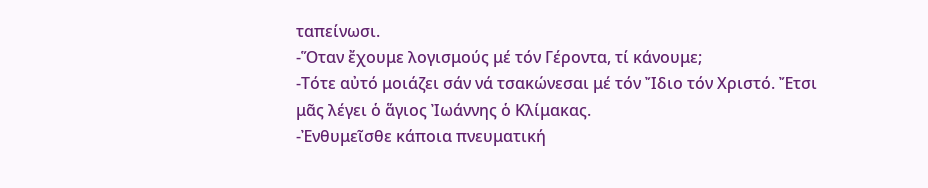ταπείνωσι.
-Ὅταν ἔχουμε λογισμούς μέ τόν Γέροντα, τί κάνουμε;
-Τότε αὐτό μοιάζει σάν νά τσακώνεσαι μέ τόν Ἴδιο τόν Χριστό. Ἔτσι μᾶς λέγει ὁ ἅγιος Ἰωάννης ὁ Κλίμακας.
-Ἐνθυμεῖσθε κάποια πνευματική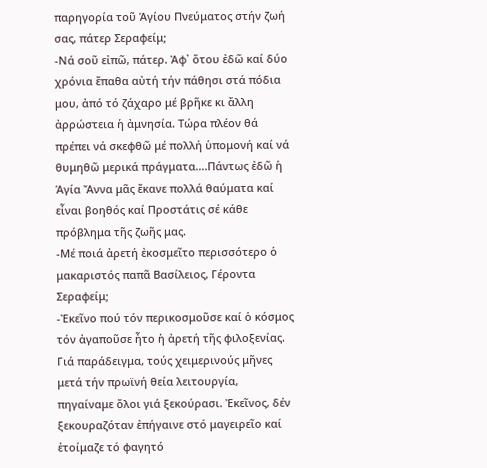παρηγορία τοῦ Ἁγίου Πνεύματος στήν ζωή σας, πάτερ Σεραφείμ;
-Νά σοῦ εἰπῶ, πάτερ. Ἀφ᾿ ὅτου ἐδῶ καί δύο χρόνια ἔπαθα αὐτή τήν πάθησι στά πόδια μου, ἀπό τό ζάχαρο μέ βρῆκε κι ἄλλη ἀρρώστεια ἡ ἀμνησία. Τώρα πλέον θά πρέπει νά σκεφθῶ μέ πολλή ὑπομονή καί νά θυμηθῶ μερικά πράγματα....Πάντως ἐδῶ ἡ Ἁγία Ἄννα μᾶς ἔκανε πολλά θαύματα καί εἶναι βοηθός καί Προστάτις σέ κάθε πρόβλημα τῆς ζωῆς μας.
-Μέ ποιά ἀρετή ἐκοσμεῖτο περισσότερο ὁ μακαριστός παπᾶ Βασίλειος, Γέροντα Σεραφείμ;
-Ἐκεῖνο πού τόν περικοσμοῦσε καί ὁ κόσμος τόν ἀγαποῦσε ἦτο ἡ ἀρετή τῆς φιλοξενίας. Γιά παράδειγμα, τούς χειμερινούς μῆνες μετά τήν πρωϊνή θεία λειτουργία, πηγαίναμε ὅλοι γιά ξεκούρασι. Ἐκεῖνος, δέν ξεκουραζόταν ἐπήγαινε στό μαγειρεῖο καί ἑτοίμαζε τό φαγητό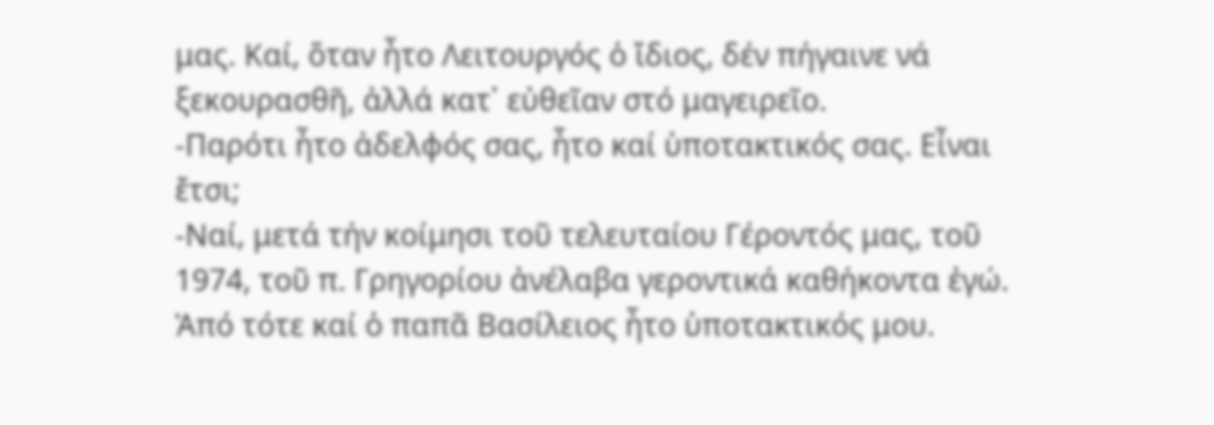μας. Καί, ὅταν ἦτο Λειτουργός ὁ ἴδιος, δέν πήγαινε νά ξεκουρασθῆ, ἀλλά κατ᾿ εὐθεῖαν στό μαγειρεῖο.
-Παρότι ἦτο ἀδελφός σας, ἦτο καί ὑποτακτικός σας. Εἶναι ἔτσι;
-Ναί, μετά τήν κοίμησι τοῦ τελευταίου Γέροντός μας, τοῦ 1974, τοῦ π. Γρηγορίου ἀνέλαβα γεροντικά καθήκοντα ἐγώ. Ἀπό τότε καί ὁ παπᾶ Βασίλειος ἦτο ὑποτακτικός μου.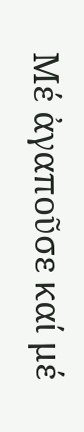Μέ ἀγαποῦσε καί μέ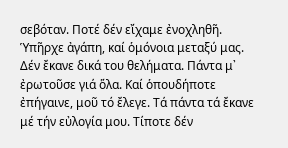σεβόταν. Ποτέ δέν εἴχαμε ἐνοχληθῆ. Ὑπῆρχε ἀγάπη, καί ὁμόνοια μεταξύ μας. Δέν ἔκανε δικά του θελήματα. Πάντα μ᾿ ἐρωτοῦσε γιά ὅλα. Καί ὁπουδήποτε ἐπήγαινε, μοῦ τό ἔλεγε. Τά πάντα τά ἔκανε μέ τήν εὐλογία μου. Τίποτε δέν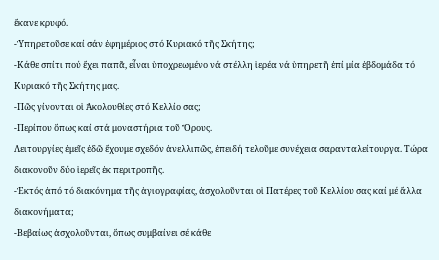ἔκανε κρυφό.
-Ὑπηρετοῦσε καί σάν ἐφημέριος στό Κυριακό τῆς Σκήτης;
-Κάθε σπίτι πού ἔχει παπᾶ, εἶναι ὑποχρεωμένο νά στέλλη ἱερέα νά ὑπηρετῆ ἐπί μία ἑβδομάδα τό Κυριακό τῆς Σκήτης μας.
-Πῶς γίνονται οἱ Ἀκολουθίες στό Κελλίο σας;
-Περίπου ὅπως καί στά μοναστήρια τοῦ Ὄρους.
Λειτουργίες ἐμεῖς ἐδῶ ἔχουμε σχεδόν ἀνελλιπῶς, ἐπειδή τελοῦμε συνέχεια σαρανταλείτουργα. Τώρα διακονοῦν δύο ἱερεῖς ἐκ περιτροπῆς.
-Ἐκτός ἀπό τό διακόνημα τῆς ἁγιογραφίας, ἀσχολοῦνται οἱ Πατέρες τοῦ Κελλίου σας καί μέ ἄλλα διακονήματα;
-Βεβαίως ἀσχολοῦνται, ὅπως συμβαίνει σέ κάθε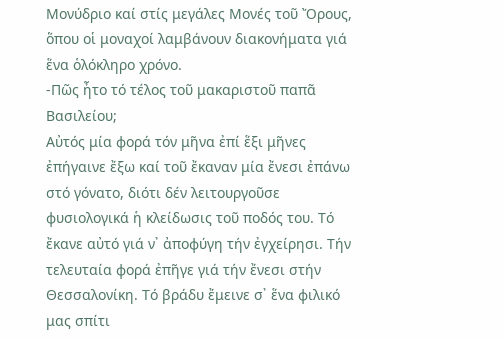Μονύδριο καί στίς μεγάλες Μονές τοῦ Ὄρους, ὅπου οἱ μοναχοί λαμβάνουν διακονήματα γιά ἕνα ὁλόκληρο χρόνο.
-Πῶς ἦτο τό τέλος τοῦ μακαριστοῦ παπᾶ Βασιλείου;
Αὐτός μία φορά τόν μῆνα ἐπί ἕξι μῆνες ἐπήγαινε ἔξω καί τοῦ ἔκαναν μία ἔνεσι ἐπάνω στό γόνατο, διότι δέν λειτουργοῦσε φυσιολογικά ἡ κλείδωσις τοῦ ποδός του. Τό ἔκανε αὐτό γιά ν᾿ ἀποφύγη τήν ἐγχείρησι. Τήν τελευταία φορά ἐπῆγε γιά τήν ἔνεσι στήν Θεσσαλονίκη. Τό βράδυ ἔμεινε σ᾿ ἕνα φιλικό μας σπίτι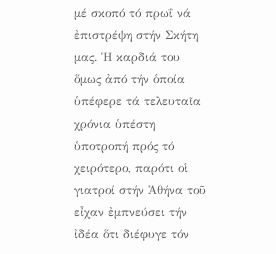μέ σκοπό τό πρωΐ νά ἐπιστρέψη στήν Σκήτη μας. Ἡ καρδιά του ὅμως ἀπό τήν ὁποία ὑπέφερε τά τελευταῖα χρόνια ὑπέστη ὑποτροπή πρός τό χειρότερο, παρότι οἱ γιατροί στήν Ἀθήνα τοῦ εἶχαν ἐμπνεύσει τήν ἰδέα ὅτι διέφυγε τόν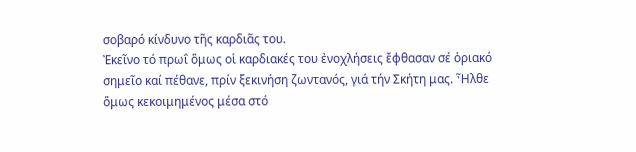σοβαρό κίνδυνο τῆς καρδιᾶς του.
Ἐκεῖνο τό πρωΐ ὅμως οἱ καρδιακές του ἐνοχλήσεις ἔφθασαν σέ ὁριακό σημεῖο καί πέθανε, πρίν ξεκινήση ζωντανός, γιά τήν Σκήτη μας. Ἦλθε ὅμως κεκοιμημένος μέσα στό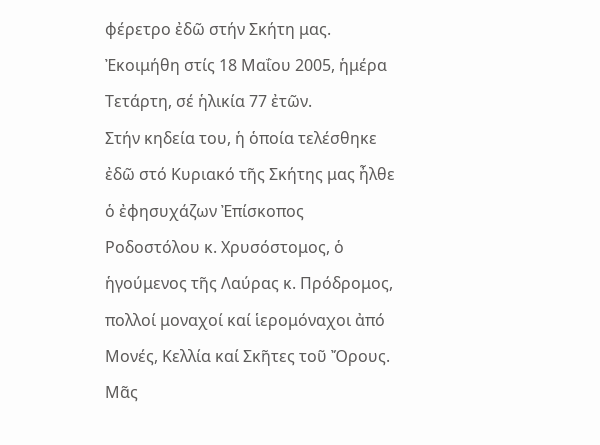φέρετρο ἐδῶ στήν Σκήτη μας. Ἐκοιμήθη στίς 18 Μαΐου 2005, ἡμέρα Τετάρτη, σέ ἡλικία 77 ἐτῶν.
Στήν κηδεία του, ἡ ὁποία τελέσθηκε ἐδῶ στό Κυριακό τῆς Σκήτης μας ἦλθε ὁ ἐφησυχάζων Ἐπίσκοπος Ροδοστόλου κ. Χρυσόστομος, ὁ ἡγούμενος τῆς Λαύρας κ. Πρόδρομος, πολλοί μοναχοί καί ἱερομόναχοι ἀπό Μονές, Κελλία καί Σκῆτες τοῦ Ὄρους.
Μᾶς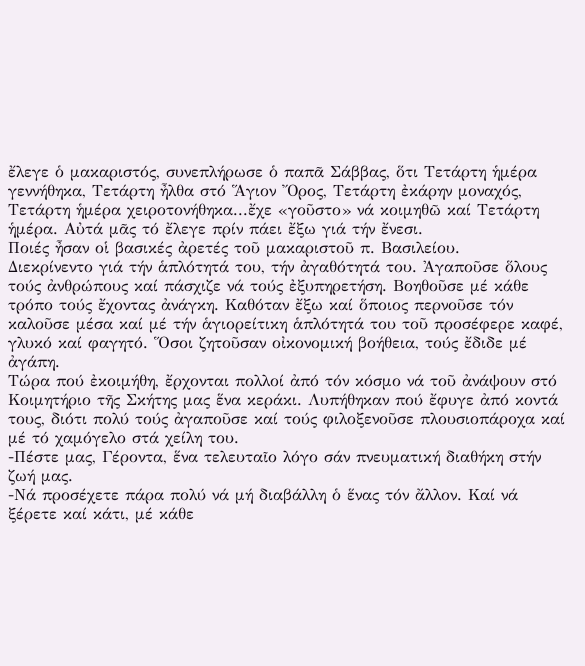ἔλεγε ὁ μακαριστός, συνεπλήρωσε ὁ παπᾶ Σάββας, ὅτι Τετάρτη ἡμέρα γεννήθηκα, Τετάρτη ἦλθα στό Ἅγιον Ὄρος, Τετάρτη ἐκάρην μοναχός, Τετάρτη ἡμέρα χειροτονήθηκα...ἔχε «γοῦστο» νά κοιμηθῶ καί Τετάρτη ἡμέρα. Αὐτά μᾶς τό ἔλεγε πρίν πάει ἔξω γιά τήν ἔνεσι.
Ποιές ἦσαν οἱ βασικές ἀρετές τοῦ μακαριστοῦ π. Βασιλείου.
Διεκρίνεντο γιά τήν ἁπλότητά του, τήν ἀγαθότητά του. Ἀγαποῦσε ὅλους τούς ἀνθρώπους καί πάσχιζε νά τούς ἐξυπηρετήση. Βοηθοῦσε μέ κάθε τρόπο τούς ἔχοντας ἀνάγκη. Καθόταν ἔξω καί ὅποιος περνοῦσε τόν καλοῦσε μέσα καί μέ τήν ἁγιορείτικη ἁπλότητά του τοῦ προσέφερε καφέ, γλυκό καί φαγητό. Ὅσοι ζητοῦσαν οἰκονομική βοήθεια, τούς ἔδιδε μέ ἀγάπη.
Τώρα πού ἐκοιμήθη, ἔρχονται πολλοί ἀπό τόν κόσμο νά τοῦ ἀνάψουν στό Κοιμητήριο τῆς Σκήτης μας ἕνα κεράκι. Λυπήθηκαν πού ἔφυγε ἀπό κοντά τους, διότι πολύ τούς ἀγαποῦσε καί τούς φιλοξενοῦσε πλουσιοπάροχα καί μέ τό χαμόγελο στά χείλη του.
-Πέστε μας, Γέροντα, ἕνα τελευταῖο λόγο σάν πνευματική διαθήκη στήν ζωή μας.
-Νά προσέχετε πάρα πολύ νά μή διαβάλλη ὁ ἕνας τόν ἄλλον. Καί νά ξέρετε καί κάτι, μέ κάθε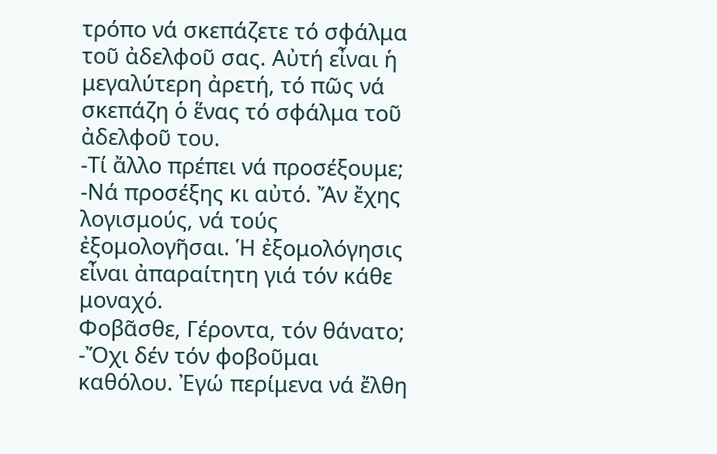τρόπο νά σκεπάζετε τό σφάλμα τοῦ ἀδελφοῦ σας. Αὐτή εἶναι ἡ μεγαλύτερη ἀρετή, τό πῶς νά σκεπάζη ὁ ἕνας τό σφάλμα τοῦ ἀδελφοῦ του.
-Τί ἄλλο πρέπει νά προσέξουμε;
-Νά προσέξης κι αὐτό. Ἄν ἔχης λογισμούς, νά τούς ἐξομολογῆσαι. Ἡ ἐξομολόγησις εἶναι ἀπαραίτητη γιά τόν κάθε μοναχό.
Φοβᾶσθε, Γέροντα, τόν θάνατο;
-Ὄχι δέν τόν φοβοῦμαι καθόλου. Ἐγώ περίμενα νά ἔλθη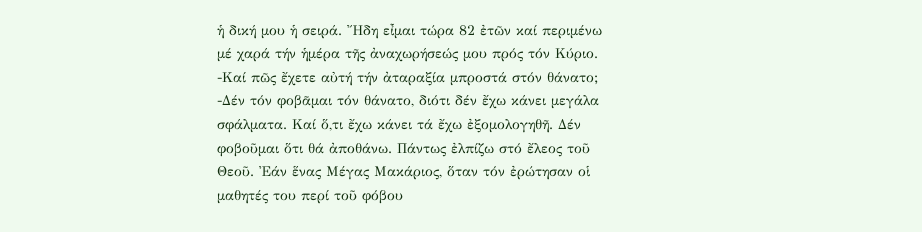ἡ δική μου ἡ σειρά. Ἤδη εἶμαι τώρα 82 ἐτῶν καί περιμένω μέ χαρά τήν ἡμέρα τῆς ἀναχωρήσεώς μου πρός τόν Κύριο.
-Καί πῶς ἔχετε αὐτή τήν ἀταραξία μπροστά στόν θάνατο;
-Δέν τόν φοβᾶμαι τόν θάνατο, διότι δέν ἔχω κάνει μεγάλα σφάλματα. Καί ὅ,τι ἔχω κάνει τά ἔχω ἐξομολογηθῆ. Δέν φοβοῦμαι ὅτι θά ἀποθάνω. Πάντως ἐλπίζω στό ἔλεος τοῦ Θεοῦ. Ἐάν ἕνας Μέγας Μακάριος, ὅταν τόν ἐρώτησαν οἱ μαθητές του περί τοῦ φόβου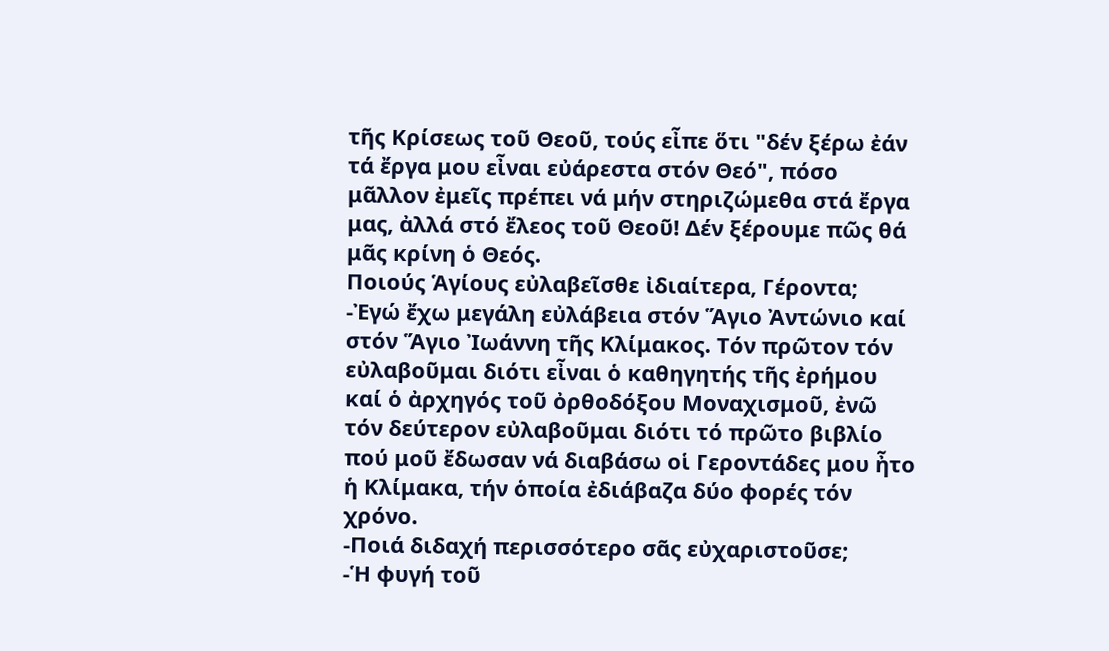τῆς Κρίσεως τοῦ Θεοῦ, τούς εἶπε ὅτι "δέν ξέρω ἐάν τά ἔργα μου εἶναι εὐάρεστα στόν Θεό", πόσο μᾶλλον ἐμεῖς πρέπει νά μήν στηριζώμεθα στά ἔργα μας, ἀλλά στό ἔλεος τοῦ Θεοῦ! Δέν ξέρουμε πῶς θά μᾶς κρίνη ὁ Θεός.
Ποιούς Ἁγίους εὐλαβεῖσθε ἰδιαίτερα, Γέροντα;
-Ἐγώ ἔχω μεγάλη εὐλάβεια στόν Ἅγιο Ἀντώνιο καί στόν Ἅγιο Ἰωάννη τῆς Κλίμακος. Τόν πρῶτον τόν εὐλαβοῦμαι διότι εἶναι ὁ καθηγητής τῆς ἐρήμου καί ὁ ἀρχηγός τοῦ ὀρθοδόξου Μοναχισμοῦ, ἐνῶ τόν δεύτερον εὐλαβοῦμαι διότι τό πρῶτο βιβλίο πού μοῦ ἔδωσαν νά διαβάσω οἱ Γεροντάδες μου ἦτο ἡ Κλίμακα, τήν ὁποία ἐδιάβαζα δύο φορές τόν χρόνο.
-Ποιά διδαχή περισσότερο σᾶς εὐχαριστοῦσε;
-Ἡ φυγή τοῦ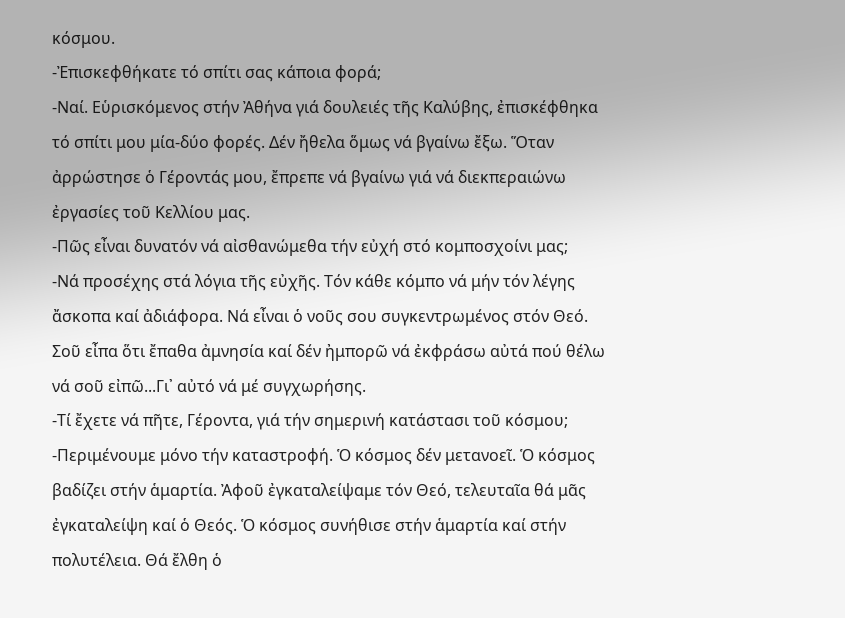κόσμου.
-Ἐπισκεφθήκατε τό σπίτι σας κάποια φορά;
-Ναί. Εὑρισκόμενος στήν Ἀθήνα γιά δουλειές τῆς Καλύβης, ἐπισκέφθηκα τό σπίτι μου μία-δύο φορές. Δέν ἤθελα ὅμως νά βγαίνω ἔξω. Ὅταν ἀρρώστησε ὁ Γέροντάς μου, ἔπρεπε νά βγαίνω γιά νά διεκπεραιώνω ἐργασίες τοῦ Κελλίου μας.
-Πῶς εἶναι δυνατόν νά αἰσθανώμεθα τήν εὐχή στό κομποσχοίνι μας;
-Νά προσέχης στά λόγια τῆς εὐχῆς. Τόν κάθε κόμπο νά μήν τόν λέγης ἄσκοπα καί ἀδιάφορα. Νά εἶναι ὁ νοῦς σου συγκεντρωμένος στόν Θεό. Σοῦ εἶπα ὅτι ἔπαθα ἀμνησία καί δέν ἠμπορῶ νά ἐκφράσω αὐτά πού θέλω νά σοῦ εἰπῶ...Γι᾿ αὐτό νά μέ συγχωρήσης.
-Τί ἔχετε νά πῆτε, Γέροντα, γιά τήν σημερινή κατάστασι τοῦ κόσμου;
-Περιμένουμε μόνο τήν καταστροφή. Ὁ κόσμος δέν μετανοεῖ. Ὁ κόσμος βαδίζει στήν ἁμαρτία. Ἀφοῦ ἐγκαταλείψαμε τόν Θεό, τελευταῖα θά μᾶς ἐγκαταλείψη καί ὁ Θεός. Ὁ κόσμος συνήθισε στήν ἁμαρτία καί στήν πολυτέλεια. Θά ἔλθη ὁ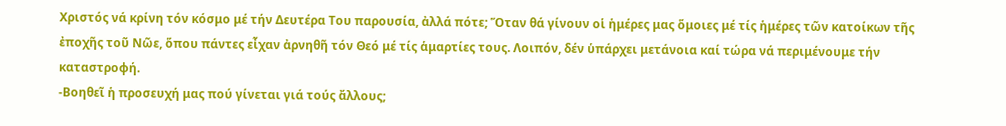Χριστός νά κρίνη τόν κόσμο μέ τήν Δευτέρα Του παρουσία, ἀλλά πότε; Ὅταν θά γίνουν οἱ ἡμέρες μας ὅμοιες μέ τίς ἡμέρες τῶν κατοίκων τῆς ἐποχῆς τοῦ Νῶε, ὅπου πάντες εἶχαν ἀρνηθῆ τόν Θεό μέ τίς ἁμαρτίες τους. Λοιπόν, δέν ὑπάρχει μετάνοια καί τώρα νά περιμένουμε τήν καταστροφή.
-Βοηθεῖ ἡ προσευχή μας πού γίνεται γιά τούς ἄλλους;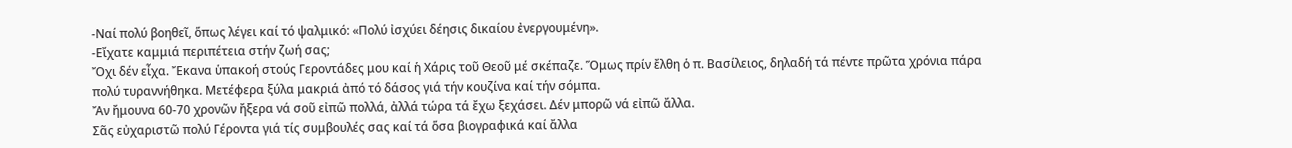-Ναί πολύ βοηθεῖ, ὅπως λέγει καί τό ψαλμικό: «Πολύ ἰσχύει δέησις δικαίου ἐνεργουμένη».
-Εἴχατε καμμιά περιπέτεια στήν ζωή σας;
Ὄχι δέν εἶχα. Ἔκανα ὑπακοή στούς Γεροντάδες μου καί ἡ Χάρις τοῦ Θεοῦ μέ σκέπαζε. Ὅμως πρίν ἔλθη ὁ π. Βασίλειος, δηλαδή τά πέντε πρῶτα χρόνια πάρα πολύ τυραννήθηκα. Μετέφερα ξύλα μακριά ἀπό τό δάσος γιά τήν κουζίνα καί τήν σόμπα.
Ἄν ἤμουνα 60-70 χρονῶν ἤξερα νά σοῦ εἰπῶ πολλά, ἀλλά τώρα τά ἔχω ξεχάσει. Δέν μπορῶ νά εἰπῶ ἄλλα.
Σᾶς εὐχαριστῶ πολύ Γέροντα γιά τίς συμβουλές σας καί τά ὅσα βιογραφικά καί ἄλλα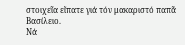στοιχεῖα εἴπατε γιά τόν μακαριστό παπᾶ Βασίλειο.
Νά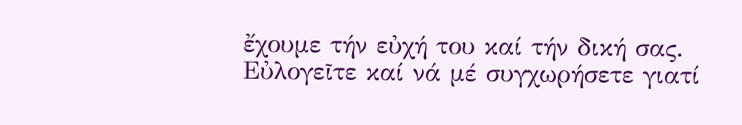ἔχουμε τήν εὐχή του καί τήν δική σας. Εὐλογεῖτε καί νά μέ συγχωρήσετε γιατί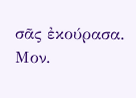σᾶς ἐκούρασα.
Μον.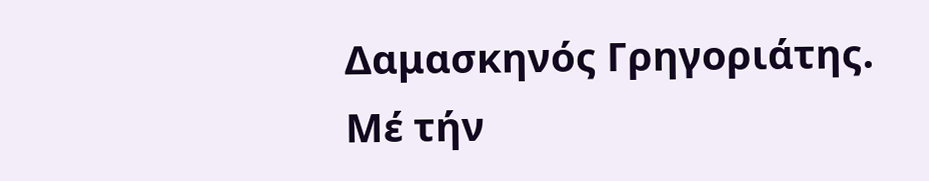Δαμασκηνός Γρηγοριάτης.
Μέ τήν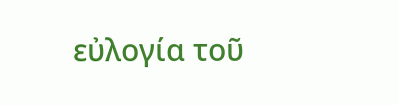εὐλογία τοῦ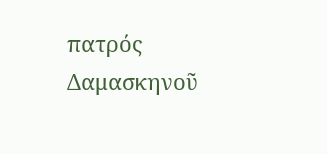πατρός Δαμασκηνοῦ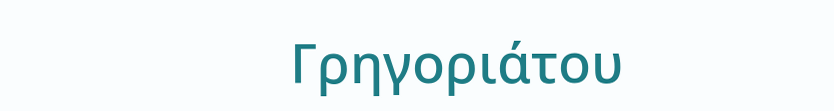Γρηγοριάτου